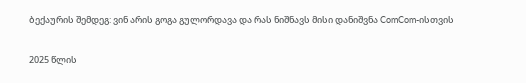ბექაურის შემდეგ: ვინ არის გოგა გულორდავა და რას ნიშნავს მისი დანიშვნა ComCom-ისთვის

2025 წლის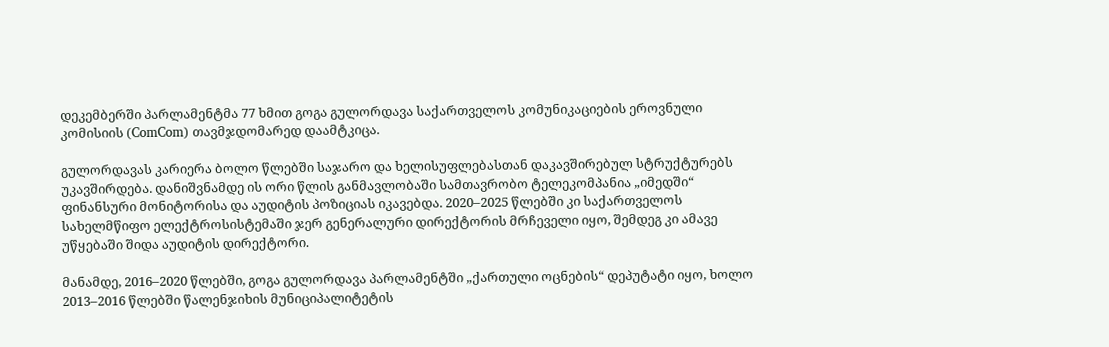დეკემბერში პარლამენტმა 77 ხმით გოგა გულორდავა საქართველოს კომუნიკაციების ეროვნული კომისიის (ComCom) თავმჯდომარედ დაამტკიცა.

გულორდავას კარიერა ბოლო წლებში საჯარო და ხელისუფლებასთან დაკავშირებულ სტრუქტურებს უკავშირდება. დანიშვნამდე ის ორი წლის განმავლობაში სამთავრობო ტელეკომპანია „იმედში“ ფინანსური მონიტორისა და აუდიტის პოზიციას იკავებდა. 2020–2025 წლებში კი საქართველოს სახელმწიფო ელექტროსისტემაში ჯერ გენერალური დირექტორის მრჩეველი იყო, შემდეგ კი ამავე უწყებაში შიდა აუდიტის დირექტორი.

მანამდე, 2016–2020 წლებში, გოგა გულორდავა პარლამენტში „ქართული ოცნების“ დეპუტატი იყო, ხოლო 2013–2016 წლებში წალენჯიხის მუნიციპალიტეტის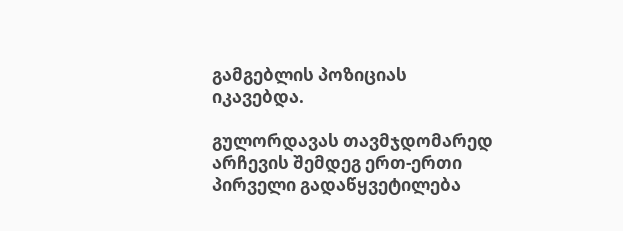გამგებლის პოზიციას იკავებდა.

გულორდავას თავმჯდომარედ არჩევის შემდეგ ერთ-ერთი პირველი გადაწყვეტილება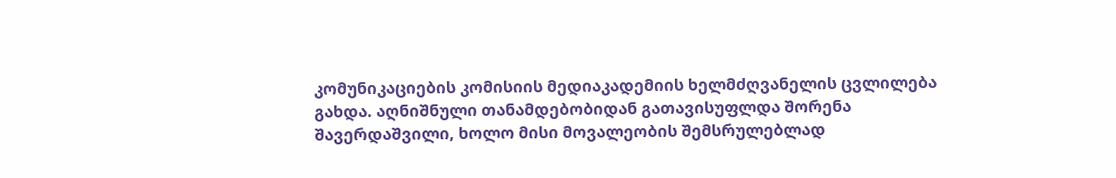კომუნიკაციების კომისიის მედიაკადემიის ხელმძღვანელის ცვლილება გახდა. აღნიშნული თანამდებობიდან გათავისუფლდა შორენა შავერდაშვილი, ხოლო მისი მოვალეობის შემსრულებლად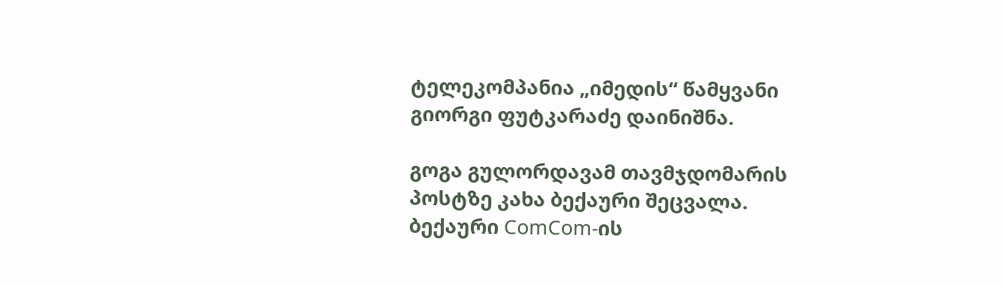ტელეკომპანია „იმედის“ წამყვანი გიორგი ფუტკარაძე დაინიშნა.

გოგა გულორდავამ თავმჯდომარის პოსტზე კახა ბექაური შეცვალა. ბექაური ComCom-ის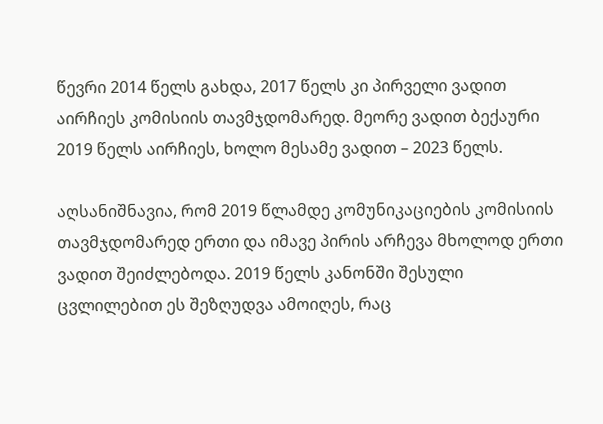წევრი 2014 წელს გახდა, 2017 წელს კი პირველი ვადით აირჩიეს კომისიის თავმჯდომარედ. მეორე ვადით ბექაური 2019 წელს აირჩიეს, ხოლო მესამე ვადით – 2023 წელს.

აღსანიშნავია, რომ 2019 წლამდე კომუნიკაციების კომისიის თავმჯდომარედ ერთი და იმავე პირის არჩევა მხოლოდ ერთი ვადით შეიძლებოდა. 2019 წელს კანონში შესული ცვლილებით ეს შეზღუდვა ამოიღეს, რაც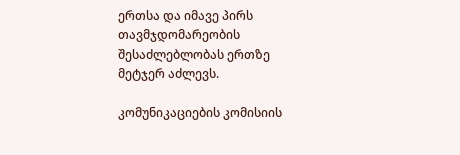ერთსა და იმავე პირს თავმჯდომარეობის შესაძლებლობას ერთზე მეტჯერ აძლევს.

კომუნიკაციების კომისიის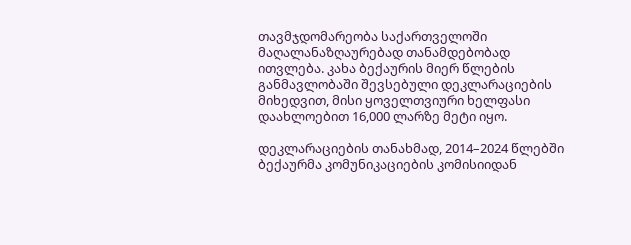თავმჯდომარეობა საქართველოში მაღალანაზღაურებად თანამდებობად ითვლება. კახა ბექაურის მიერ წლების განმავლობაში შევსებული დეკლარაციების მიხედვით, მისი ყოველთვიური ხელფასი დაახლოებით 16,000 ლარზე მეტი იყო.

დეკლარაციების თანახმად, 2014–2024 წლებში ბექაურმა კომუნიკაციების კომისიიდან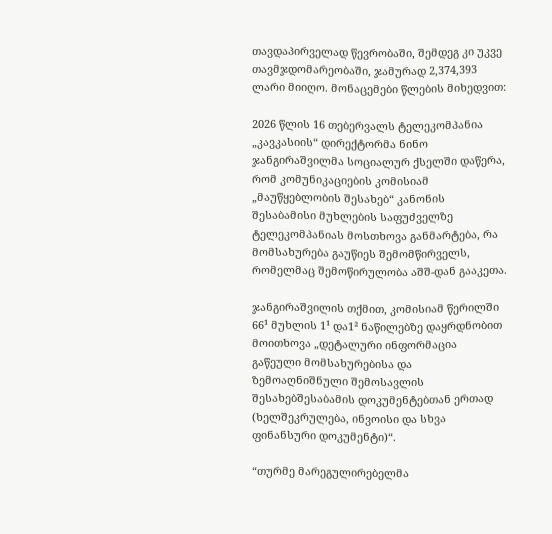თავდაპირველად წევრობაში, შემდეგ კი უკვე თავმჯდომარეობაში, ჯამურად 2,374,393 ლარი მიიღო. მონაცემები წლების მიხედვით:

2026 წლის 16 თებერვალს ტელეკომპანია „კავკასიის“ დირექტორმა ნინო ჯანგირაშვილმა სოციალურ ქსელში დაწერა, რომ კომუნიკაციების კომისიამ „მაუწყებლობის შესახებ“ კანონის შესაბამისი მუხლების საფუძველზე ტელეკომპანიას მოსთხოვა განმარტება, რა მომსახურება გაუწიეს შემომწირველს, რომელმაც შემოწირულობა აშშ-დან გააკეთა.

ჯანგირაშვილის თქმით, კომისიამ წერილში 66¹ მუხლის 1¹ და1² ნაწილებზე დაყრდნობით მოითხოვა „დეტალური ინფორმაცია გაწეული მომსახურებისა და ზემოაღნიშნული შემოსავლის შესახებშესაბამის დოკუმენტებთან ერთად (ხელშეკრულება, ინვოისი და სხვა ფინანსური დოკუმენტი)“.

“თურმე მარეგულირებელმა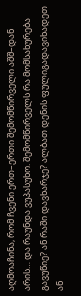აღმოაჩინა, რომ ჩვენი ერთ–ერთი შემომწირველი აშშ–დან არის… და რაუნდა ვუპასუხო. შემომწირველს რა მომსახურება გავუწიე? ან რაში დავხარჯე? ალბათ დენის ფულიგადავიხადეთ ან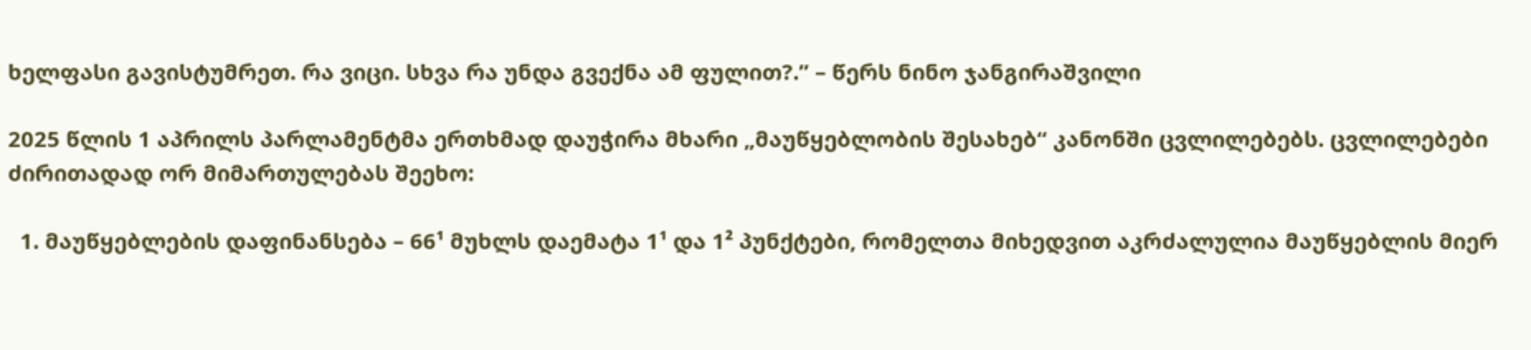ხელფასი გავისტუმრეთ. რა ვიცი. სხვა რა უნდა გვექნა ამ ფულით?.” – წერს ნინო ჯანგირაშვილი

2025 წლის 1 აპრილს პარლამენტმა ერთხმად დაუჭირა მხარი „მაუწყებლობის შესახებ“ კანონში ცვლილებებს. ცვლილებები ძირითადად ორ მიმართულებას შეეხო:

  1. მაუწყებლების დაფინანსება – 66¹ მუხლს დაემატა 1¹ და 1² პუნქტები, რომელთა მიხედვით აკრძალულია მაუწყებლის მიერ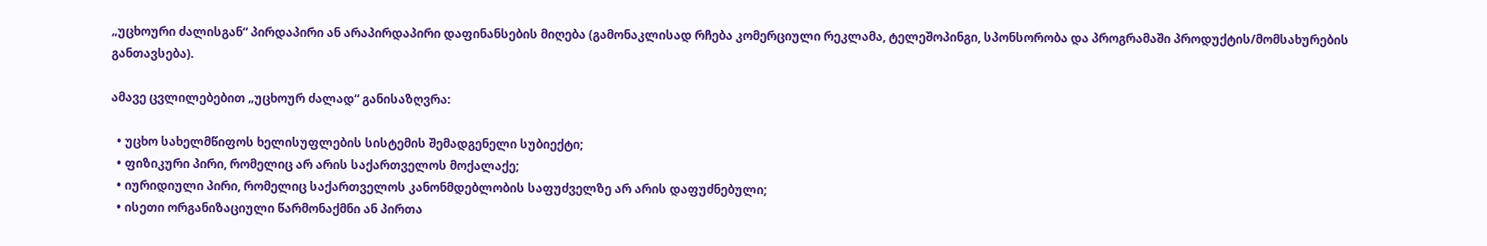„უცხოური ძალისგან“ პირდაპირი ან არაპირდაპირი დაფინანსების მიღება (გამონაკლისად რჩება კომერციული რეკლამა, ტელეშოპინგი, სპონსორობა და პროგრამაში პროდუქტის/მომსახურების განთავსება).

ამავე ცვლილებებით „უცხოურ ძალად“ განისაზღვრა:

  • უცხო სახელმწიფოს ხელისუფლების სისტემის შემადგენელი სუბიექტი;
  • ფიზიკური პირი, რომელიც არ არის საქართველოს მოქალაქე;
  • იურიდიული პირი, რომელიც საქართველოს კანონმდებლობის საფუძველზე არ არის დაფუძნებული;
  • ისეთი ორგანიზაციული წარმონაქმნი ან პირთა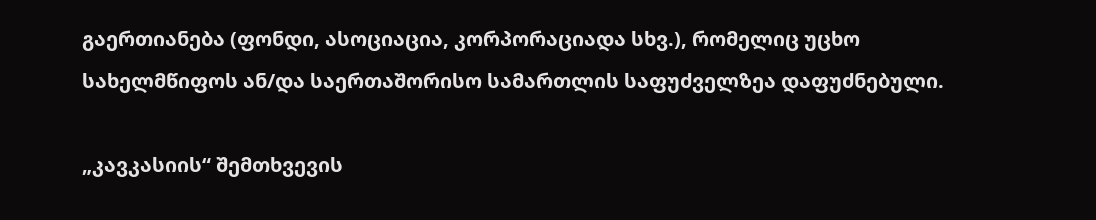გაერთიანება (ფონდი, ასოციაცია, კორპორაციადა სხვ.), რომელიც უცხო სახელმწიფოს ან/და საერთაშორისო სამართლის საფუძველზეა დაფუძნებული.

„კავკასიის“ შემთხვევის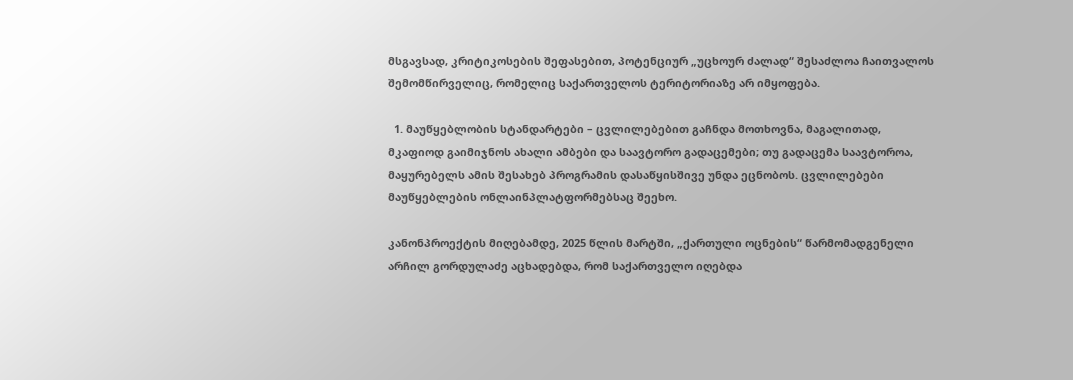მსგავსად, კრიტიკოსების შეფასებით, პოტენციურ „უცხოურ ძალად“ შესაძლოა ჩაითვალოს შემომწირველიც, რომელიც საქართველოს ტერიტორიაზე არ იმყოფება.

  1. მაუწყებლობის სტანდარტები – ცვლილებებით გაჩნდა მოთხოვნა, მაგალითად, მკაფიოდ გაიმიჯნოს ახალი ამბები და საავტორო გადაცემები; თუ გადაცემა საავტოროა, მაყურებელს ამის შესახებ პროგრამის დასაწყისშივე უნდა ეცნობოს. ცვლილებები მაუწყებლების ონლაინპლატფორმებსაც შეეხო.

კანონპროექტის მიღებამდე, 2025 წლის მარტში, „ქართული ოცნების“ წარმომადგენელი არჩილ გორდულაძე აცხადებდა, რომ საქართველო იღებდა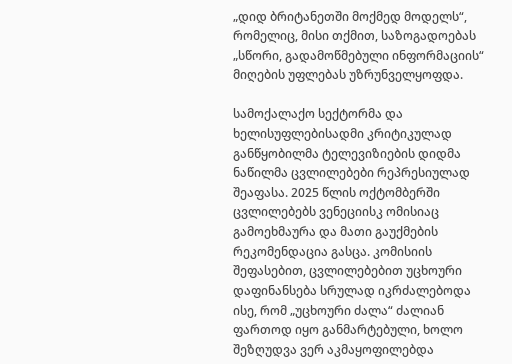„დიდ ბრიტანეთში მოქმედ მოდელს“, რომელიც, მისი თქმით, საზოგადოებას „სწორი, გადამოწმებული ინფორმაციის“ მიღების უფლებას უზრუნველყოფდა.

სამოქალაქო სექტორმა და ხელისუფლებისადმი კრიტიკულად განწყობილმა ტელევიზიების დიდმა ნაწილმა ცვლილებები რეპრესიულად შეაფასა. 2025 წლის ოქტომბერში ცვლილებებს ვენეციისკ ომისიაც გამოეხმაურა და მათი გაუქმების რეკომენდაცია გასცა. კომისიის შეფასებით, ცვლილებებით უცხოური დაფინანსება სრულად იკრძალებოდა ისე, რომ „უცხოური ძალა“ ძალიან ფართოდ იყო განმარტებული, ხოლო შეზღუდვა ვერ აკმაყოფილებდა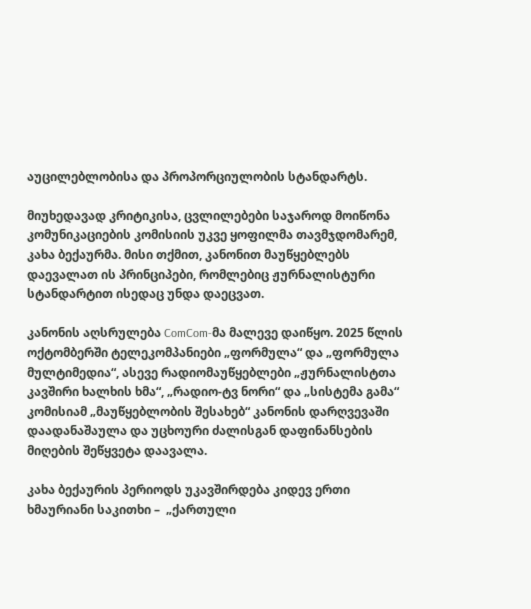აუცილებლობისა და პროპორციულობის სტანდარტს.

მიუხედავად კრიტიკისა, ცვლილებები საჯაროდ მოიწონა კომუნიკაციების კომისიის უკვე ყოფილმა თავმჯდომარემ, კახა ბექაურმა. მისი თქმით, კანონით მაუწყებლებს დაევალათ ის პრინციპები, რომლებიც ჟურნალისტური სტანდარტით ისედაც უნდა დაეცვათ.

კანონის აღსრულება ComCom-მა მალევე დაიწყო. 2025 წლის ოქტომბერში ტელეკომპანიები „ფორმულა“ და „ფორმულა მულტიმედია“, ასევე რადიომაუწყებლები „ჟურნალისტთა კავშირი ხალხის ხმა“, „რადიო-ტვ ნორი“ და „სისტემა გამა“ კომისიამ „მაუწყებლობის შესახებ“ კანონის დარღვევაში დაადანაშაულა და უცხოური ძალისგან დაფინანსების მიღების შეწყვეტა დაავალა.

კახა ბექაურის პერიოდს უკავშირდება კიდევ ერთი ხმაურიანი საკითხი –  „ქართული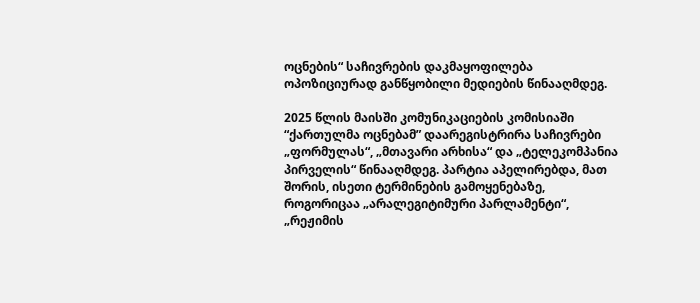ოცნების“ საჩივრების დაკმაყოფილება ოპოზიციურად განწყობილი მედიების წინააღმდეგ.

2025 წლის მაისში კომუნიკაციების კომისიაში “ქართულმა ოცნებამ” დაარეგისტრირა საჩივრები „ფორმულას“, „მთავარი არხისა“ და „ტელეკომპანია პირველის“ წინააღმდეგ. პარტია აპელირებდა, მათ შორის, ისეთი ტერმინების გამოყენებაზე, როგორიცაა „არალეგიტიმური პარლამენტი“, „რეჟიმის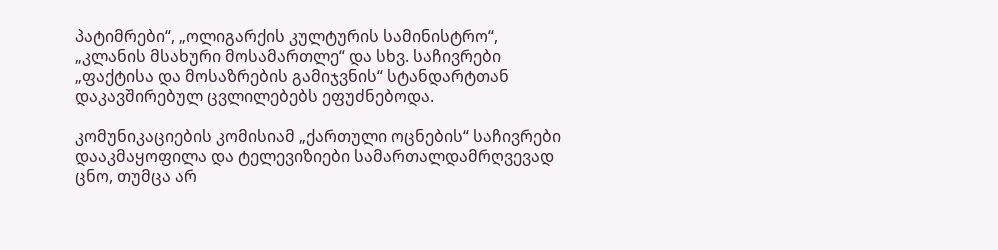პატიმრები“, „ოლიგარქის კულტურის სამინისტრო“, „კლანის მსახური მოსამართლე“ და სხვ. საჩივრები „ფაქტისა და მოსაზრების გამიჯვნის“ სტანდარტთან დაკავშირებულ ცვლილებებს ეფუძნებოდა.

კომუნიკაციების კომისიამ „ქართული ოცნების“ საჩივრები დააკმაყოფილა და ტელევიზიები სამართალდამრღვევად ცნო, თუმცა არ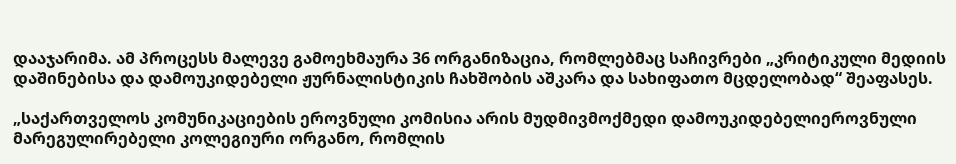დააჯარიმა. ამ პროცესს მალევე გამოეხმაურა 36 ორგანიზაცია, რომლებმაც საჩივრები „კრიტიკული მედიის დაშინებისა და დამოუკიდებელი ჟურნალისტიკის ჩახშობის აშკარა და სახიფათო მცდელობად“ შეაფასეს.

„საქართველოს კომუნიკაციების ეროვნული კომისია არის მუდმივმოქმედი დამოუკიდებელიეროვნული მარეგულირებელი კოლეგიური ორგანო, რომლის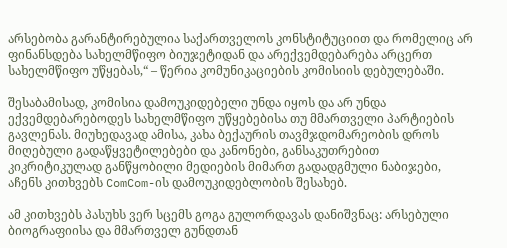არსებობა გარანტირებულია საქართველოს კონსტიტუციით და რომელიც არ ფინანსდება სახელმწიფო ბიუჯეტიდან და არექვემდებარება არცერთ სახელმწიფო უწყებას,“ – წერია კომუნიკაციების კომისიის დებულებაში.

შესაბამისად, კომისია დამოუკიდებელი უნდა იყოს და არ უნდა ექვემდებარებოდეს სახელმწიფო უწყებებისა თუ მმართველი პარტიების გავლენას. მიუხედავად ამისა, კახა ბექაურის თავმჯდომარეობის დროს მიღებული გადაწყვეტილებები და კანონები, განსაკუთრებით კიკრიტიკულად განწყობილი მედიების მიმართ გადადგმული ნაბიჯები, აჩენს კითხვებს ComCom-ის დამოუკიდებლობის შესახებ.

ამ კითხვებს პასუხს ვერ სცემს გოგა გულორდავას დანიშვნაც: არსებული ბიოგრაფიისა და მმართველ გუნდთან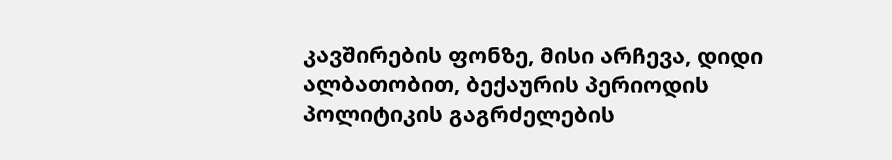კავშირების ფონზე, მისი არჩევა, დიდი ალბათობით, ბექაურის პერიოდის პოლიტიკის გაგრძელების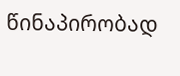წინაპირობად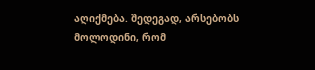აღიქმება. შედეგად, არსებობს მოლოდინი, რომ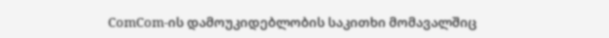ComCom-ის დამოუკიდებლობის საკითხი მომავალშიც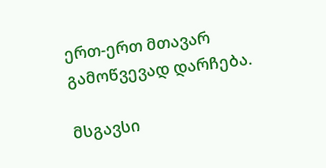ერთ-ერთ მთავარ გამოწვევად დარჩება.

მსგავსი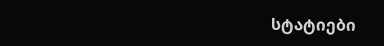სტატიები